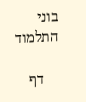בוני התלמוד

    דף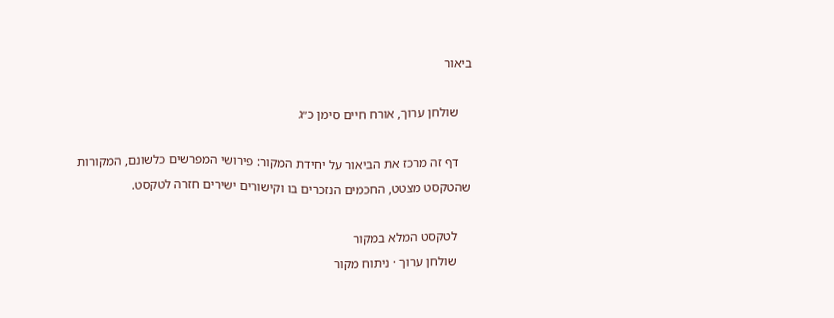ביאור

    שולחן ערוך, אורח חיים סימן כ״ג

    דף זה מרכז את הביאור על יחידת המקור: פירושי המפרשים כלשונם, המקורות שהטקסט מצטט, החכמים הנזכרים בו וקישורים ישירים חזרה לטקסט.

    לטקסט המלא במקור
    שולחן ערוך · ניתוח מקור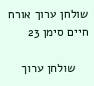שולחן ערוך אורח חיים סימן 23

    שולחן ערוך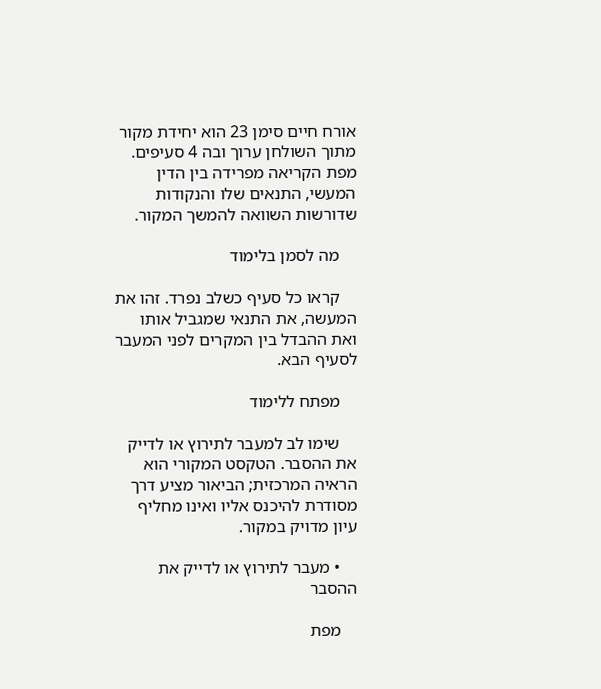אורח חיים סימן 23 הוא יחידת מקור מתוך השולחן ערוך ובה 4 סעיפים. מפת הקריאה מפרידה בין הדין המעשי, התנאים שלו והנקודות שדורשות השוואה להמשך המקור.

    מה לסמן בלימוד

    קראו כל סעיף כשלב נפרד. זהו את המעשה, את התנאי שמגביל אותו ואת ההבדל בין המקרים לפני המעבר לסעיף הבא.

    מפתח ללימוד

    שימו לב למעבר לתירוץ או לדייק את ההסבר. הטקסט המקורי הוא הראיה המרכזית; הביאור מציע דרך מסודרת להיכנס אליו ואינו מחליף עיון מדויק במקור.

    • מעבר לתירוץ או לדייק את ההסבר

    מפת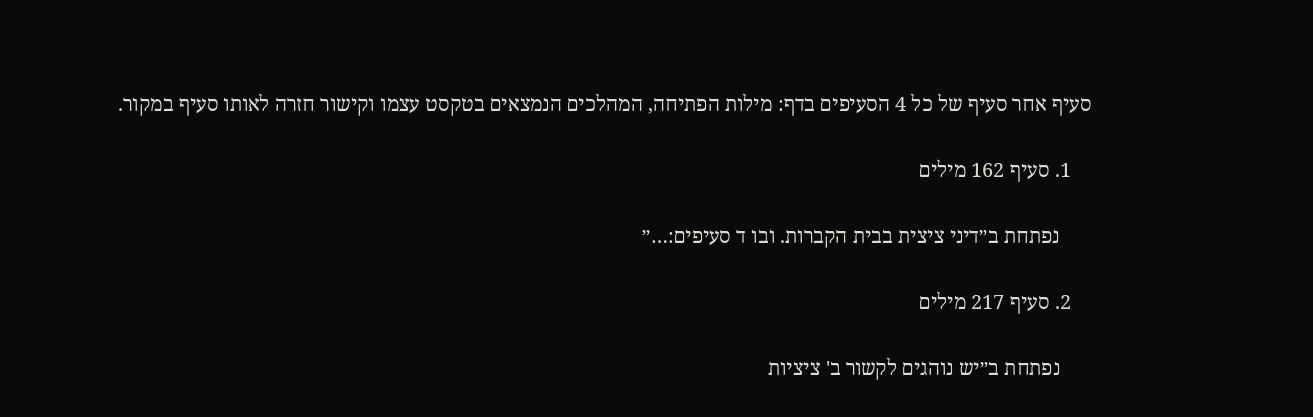סעיף אחר סעיף של כל 4 הסעיפים בדף: מילות הפתיחה, המהלכים הנמצאים בטקסט עצמו וקישור חזרה לאותו סעיף במקור.

    1. סעיף 162 מילים

      נפתחת ב״דיני ציצית בבית הקברות. ובו ד סעיפים:…״

    2. סעיף 217 מילים

      נפתחת ב״יש נוהגים לקשור ב' ציציות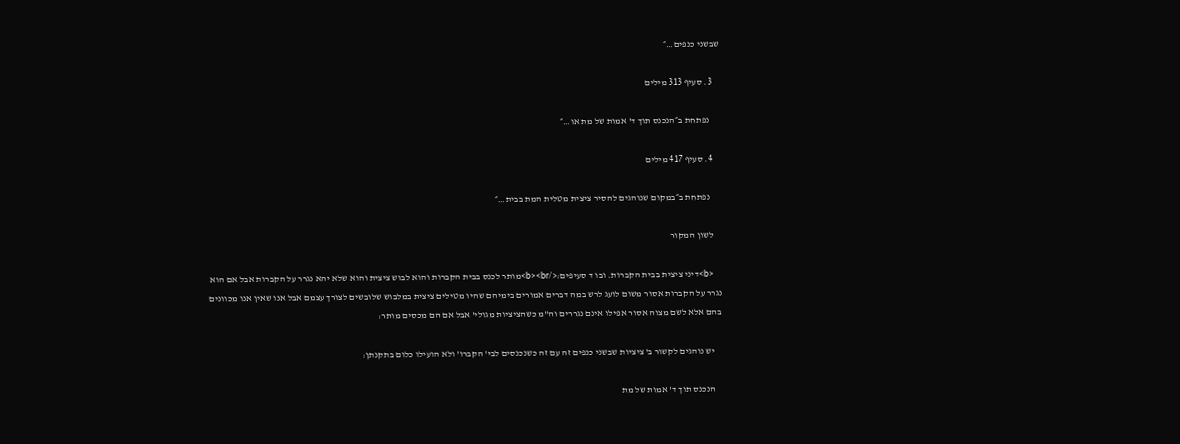שבשני כנפים…״

    3. סעיף 313 מילים

      נפתחת ב״הנכנס תוך ד' אמות של מת או…״

    4. סעיף 417 מילים

      נפתחת ב״במקום שנוהגים להסיר ציצית מטלית המת בבית…״

    לשון המקור

    <b>דיני ציצית בבית הקברות. ובו ד סעיפים:</b><br>מותר לכנס בבית הקברות והוא לבוש ציצית והוא שלא יהא נגרר על הקברות אבל אם הוא נגרר על הקברות אסור משום לועג לרש במה דברים אמורים בימיהם שהיו מטילים ציצית במלבוש שלובשים לצורך עצמם אבל אנו שאין אנו מכוונים בהם אלא לשם מצוה אסור אפילו אינם נגררים וה"מ כשהציציות מגולי' אבל אם הם מכסים מותר:

    יש נוהגים לקשור ב' ציציות שבשני כנפים זה עם זה כשנכנסים לבי' הקברו' ולא הועילו כלום בתקנתן:

    הנכנס תוך ד' אמות של מת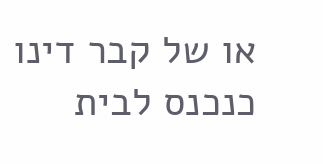או של קבר דינו כנכנס לבית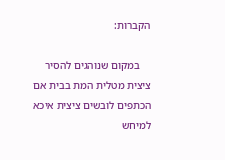הקברות:

    במקום שנוהגים להסיר ציצית מטלית המת בבית אם הכתפים לובשים ציצית איכא למיחש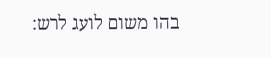בהו משום לועג לרש: